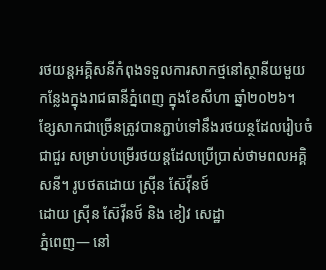រថយន្តអគ្គិសនីកំពុងទទួលការសាកថ្មនៅស្ថានីយមួយកន្លែងក្នុងរាជធានីភ្នំពេញ ក្នុងខែសីហា ឆ្នាំ២០២៦។ ខ្សែសាកជាច្រើនត្រូវបានភ្ជាប់ទៅនឹងរថយន្ថដែលរៀបចំជាជួរ សម្រាប់បម្រើរថយន្តដែលប្រើប្រាស់ថាមពលអគ្គិសនី។ រូបថតដោយ ស្រុីន ស៊ែវុីនថ៍
ដោយ ស្រ៊ីន ស៊ែវ៉ីនថ៍ និង ខៀវ សេដ្ឋា
ភ្នំពេញ— នៅ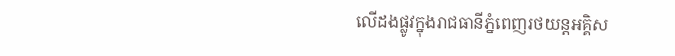លើដងផ្លូវក្នុងរាជធានីភ្នំពេញរថយន្តអគ្គិស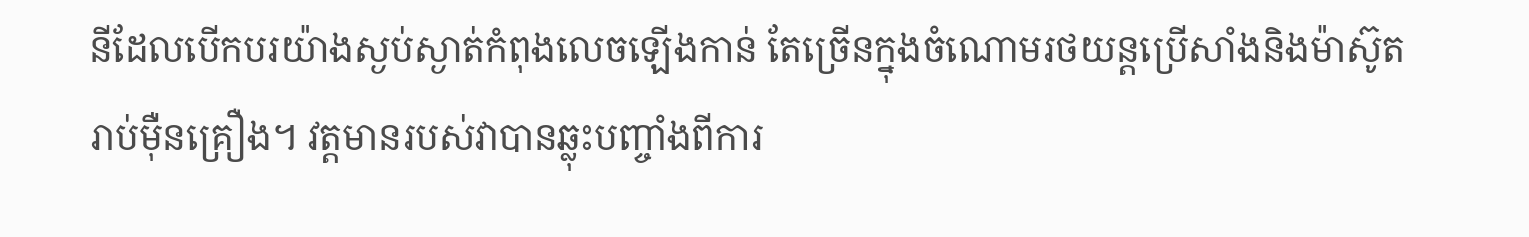នីដែលបើកបរយ៉ាងស្ងប់ស្ងាត់កំពុងលេចឡើងកាន់ តែច្រើនក្នុងចំណោមរថយន្តប្រើសាំងនិងម៉ាស៊ូតរាប់ម៉ឺនគ្រឿង។ វត្តមានរបស់វាបានឆ្លុះបញ្ចាំងពីការ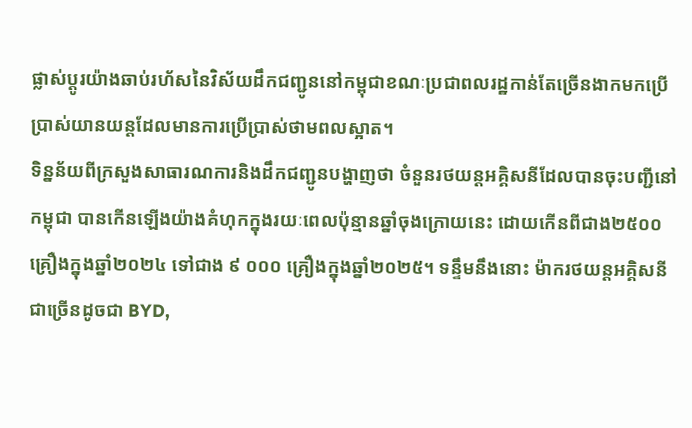ផ្លាស់ប្តូរយ៉ាងឆាប់រហ័សនៃវិស័យដឹកជញ្ជូននៅកម្ពុជាខណៈប្រជាពលរដ្ឋកាន់តែច្រើនងាកមកប្រើប្រាស់យានយន្តដែលមានការប្រើប្រាស់ថាមពលស្អាត។
ទិន្នន័យពីក្រសួងសាធារណការនិងដឹកជញ្ជូនបង្ហាញថា ចំនួនរថយន្តអគ្គិសនីដែលបានចុះបញ្ជីនៅកម្ពុជា បានកើនឡើងយ៉ាងគំហុកក្នុងរយៈពេលប៉ុន្មានឆ្នាំចុងក្រោយនេះ ដោយកើនពីជាង២៥០០គ្រឿងក្នុងឆ្នាំ២០២៤ ទៅជាង ៩ ០០០ គ្រឿងក្នុងឆ្នាំ២០២៥។ ទន្ទឹមនឹងនោះ ម៉ាករថយន្តអគ្គិសនីជាច្រើនដូចជា BYD,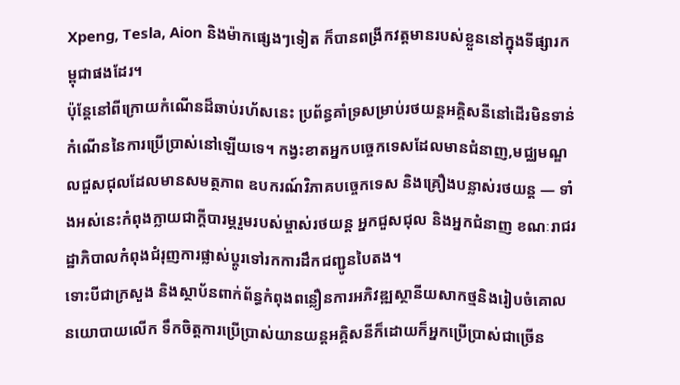Xpeng, Tesla, Aion និងម៉ាកផ្សេងៗទៀត ក៏បានពង្រីកវត្តមានរបស់ខ្លួននៅក្នុងទីផ្សារកម្ពុជាផងដែរ។
ប៉ុន្តែនៅពីក្រោយកំណើនដ៏ឆាប់រហ័សនេះ ប្រព័ន្ធគាំទ្រសម្រាប់រថយន្តអគ្គិសនីនៅដើរមិនទាន់កំណើននៃការប្រើប្រាស់នៅឡើយទេ។ កង្វះខាតអ្នកបច្ចេកទេសដែលមានជំនាញ,មជ្ឈមណ្ឌលជួសជុលដែលមានសមត្ថភាព ឧបករណ៍វិភាគបច្ចេកទេស និងគ្រឿងបន្លាស់រថយន្ត — ទាំងអស់នេះកំពុងក្លាយជាក្តីបារម្ភរួមរបស់ម្ចាស់រថយន្ត អ្នកជួសជុល និងអ្នកជំនាញ ខណៈរាជរដ្ឋាភិបាលកំពុងជំរុញការផ្លាស់ប្តូរទៅរកការដឹកជញ្ជូនបៃតង។
ទោះបីជាក្រសួង និងស្ថាប័នពាក់ព័ន្ធកំពុងពន្លឿនការអភិវឌ្ឍស្ថានីយសាកថ្មនិងរៀបចំគោលនយោបាយលើក ទឹកចិត្តការប្រើប្រាស់យានយន្តអគ្គិសនីក៏ដោយក៏អ្នកប្រើប្រាស់ជាច្រើន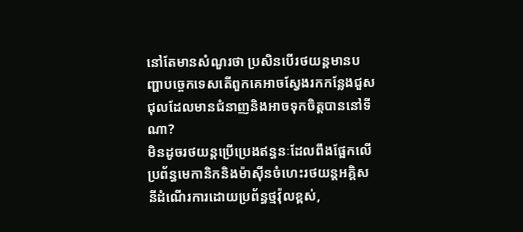នៅតែមានសំណួរថា ប្រសិនបើរថយន្តមានបញ្ហាបច្ចេកទេសតើពួកគេអាចស្វែងរកកន្លែងជួសជុលដែលមានជំនាញនិងអាចទុកចិត្តបាននៅទីណា?
មិនដូចរថយន្តប្រើប្រេងឥន្ធនៈដែលពឹងផ្អែកលើប្រព័ន្ធមេកានិកនិងម៉ាស៊ីនចំហេះរថយន្តអគ្គិសនីដំណើរការដោយប្រព័ន្ធថ្មវ៉ុលខ្ពស់,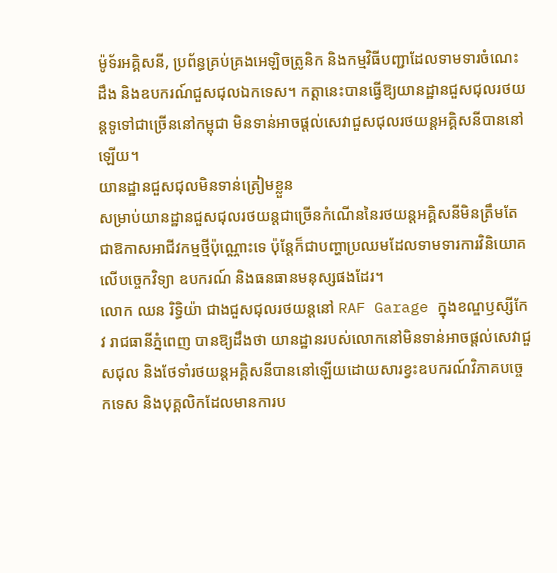ម៉ូទ័រអគ្គិសនី, ប្រព័ន្ធគ្រប់គ្រងអេឡិចត្រូនិក និងកម្មវិធីបញ្ជាដែលទាមទារចំណេះដឹង និងឧបករណ៍ជួសជុលឯកទេស។ កត្តានេះបានធ្វើឱ្យយានដ្ឋានជួសជុលរថយន្តទូទៅជាច្រើននៅកម្ពុជា មិនទាន់អាចផ្តល់សេវាជួសជុលរថយន្តអគ្គិសនីបាននៅឡើយ។
យានដ្ឋានជួសជុលមិនទាន់ត្រៀមខ្លួន
សម្រាប់យានដ្ឋានជួសជុលរថយន្តជាច្រើនកំណើននៃរថយន្តអគ្គិសនីមិនត្រឹមតែជាឱកាសអាជីវកម្មថ្មីប៉ុណ្ណោះទេ ប៉ុន្តែក៏ជាបញ្ហាប្រឈមដែលទាមទារការវិនិយោគលើបច្ចេកវិទ្យា ឧបករណ៍ និងធនធានមនុស្សផងដែរ។
លោក ឈន រិទ្ធិយ៉ា ជាងជួសជុលរថយន្តនៅ RAF Garage ក្នុងខណ្ឌឫស្សីកែវ រាជធានីភ្នំពេញ បានឱ្យដឹងថា យានដ្ឋានរបស់លោកនៅមិនទាន់អាចផ្តល់សេវាជួសជុល និងថែទាំរថយន្តអគ្គិសនីបាននៅឡើយដោយសារខ្វះឧបករណ៍វិភាគបច្ចេកទេស និងបុគ្គលិកដែលមានការប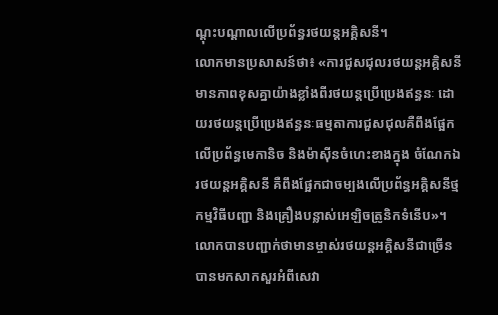ណ្តុះបណ្តាលលើប្រព័ន្ធរថយន្តអគ្គិសនី។
លោកមានប្រសាសន៍ថា៖ «ការជួសជុលរថយន្តអគ្គិសនីមានភាពខុសគ្នាយ៉ាងខ្លាំងពីរថយន្តប្រើប្រេងឥន្ធនៈ ដោយរថយន្តប្រើប្រេងឥន្ធនៈធម្មតាការជួសជុលគឺពឹងផ្អែកលើប្រព័ន្ធមេកានិច និងម៉ាស៊ីនចំហេះខាងក្នុង ចំណែកឯរថយន្តអគ្គិសនី គឺពឹងផ្អែកជាចម្បងលើប្រព័ន្ធអគ្គិសនីថ្មកម្មវិធីបញ្ជា និងគ្រឿងបន្លាស់អេឡិចត្រូនិកទំនើប»។
លោកបានបញ្ជាក់ថាមានម្ចាស់រថយន្តអគ្គិសនីជាច្រើនបានមកសាកសួរអំពីសេវា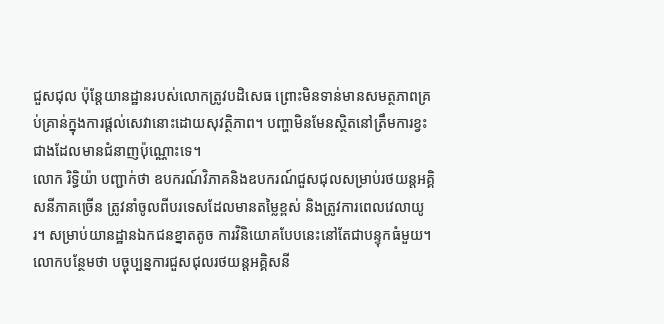ជួសជុល ប៉ុន្តែយានដ្ឋានរបស់លោកត្រូវបដិសេធ ព្រោះមិនទាន់មានសមត្ថភាពគ្រប់គ្រាន់ក្នុងការផ្តល់សេវានោះដោយសុវត្ថិភាព។ បញ្ហាមិនមែនស្ថិតនៅត្រឹមការខ្វះជាងដែលមានជំនាញប៉ុណ្ណោះទេ។
លោក រិទ្ធិយ៉ា បញ្ជាក់ថា ឧបករណ៍វិភាគនិងឧបករណ៍ជួសជុលសម្រាប់រថយន្តអគ្គិសនីភាគច្រើន ត្រូវនាំចូលពីបរទេសដែលមានតម្លៃខ្ពស់ និងត្រូវការពេលវេលាយូរ។ សម្រាប់យានដ្ឋានឯកជនខ្នាតតូច ការវិនិយោគបែបនេះនៅតែជាបន្ទុកធំមួយ។
លោកបន្ថែមថា បច្ចុប្បន្នការជួសជុលរថយន្តអគ្គិសនី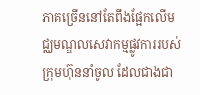ភាគច្រើននៅតែពឹងផ្អែកលើមជ្ឈមណ្ឌលសេវាកម្មផ្លូវការរបស់ក្រុមហ៊ុននាំចូល ដែលជាងជា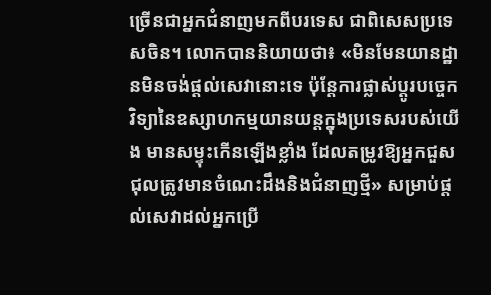ច្រើនជាអ្នកជំនាញមកពីបរទេស ជាពិសេសប្រទេសចិន។ លោកបាននិយាយថា៖ «មិនមែនយានដ្ឋានមិនចង់ផ្តល់សេវានោះទេ ប៉ុន្ដែការផ្លាស់ប្តូរបច្ចេកវិទ្យានៃឧស្សាហកម្មយានយន្តក្នុងប្រទេសរបស់យើង មានសម្ទុះកើនឡើងខ្លាំង ដែលតម្រូវឱ្យអ្នកជួសជុលត្រូវមានចំណេះដឹងនិងជំនាញថ្មី» សម្រាប់ផ្តល់សេវាដល់អ្នកប្រើ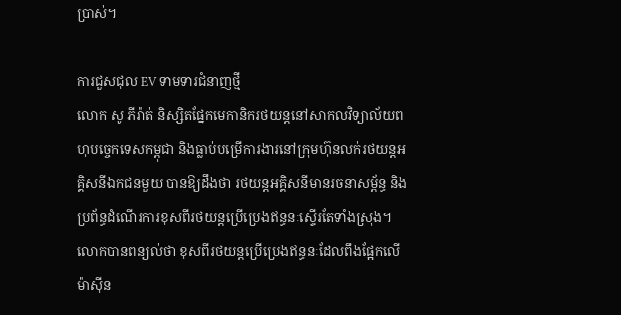ប្រាស់។

ការជួសជុល EV ទាមទារជំនាញថ្មី
លោក សូ ភីរ៉ាត់ និស្សិតផ្នែកមេកានិករថយន្តនៅសាកលវិទ្យាល័យពហុបច្ចេកទេសកម្ពុជា និងធ្លាប់បម្រើការងារនៅក្រុមហ៊ុនលក់រថយន្តអគ្គិសនីឯកជនមួយ បានឱ្យដឹងថា រថយន្តអគ្គិសនីមានរចនាសម្ព័ន្ធ និងប្រព័ន្ធដំណើរការខុសពីរថយន្តប្រើប្រេងឥន្ធនៈស្ទើរតែទាំងស្រុង។
លោកបានពន្យល់ថា ខុសពីរថយន្តប្រើប្រេងឥន្ធនៈដែលពឹងផ្អែកលើម៉ាស៊ីន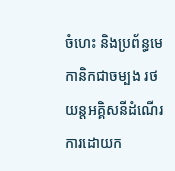ចំហេះ និងប្រព័ន្ធមេកានិកជាចម្បង រថយន្តអគ្គិសនីដំណើរការដោយក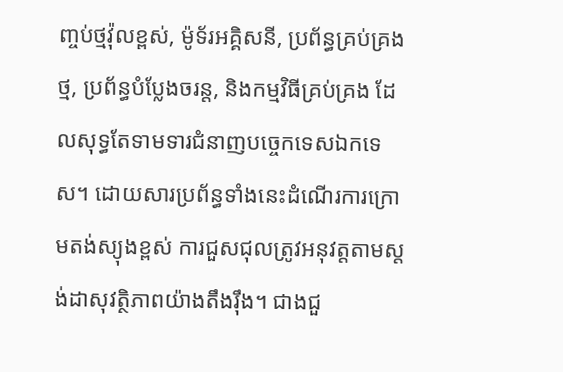ញ្ចប់ថ្មវ៉ុលខ្ពស់, ម៉ូទ័រអគ្គិសនី, ប្រព័ន្ធគ្រប់គ្រងថ្ម, ប្រព័ន្ធបំប្លែងចរន្ត, និងកម្មវិធីគ្រប់គ្រង ដែលសុទ្ធតែទាមទារជំនាញបច្ចេកទេសឯកទេស។ ដោយសារប្រព័ន្ធទាំងនេះដំណើរការក្រោមតង់ស្យុងខ្ពស់ ការជួសជុលត្រូវអនុវត្តតាមស្តង់ដាសុវត្ថិភាពយ៉ាងតឹងរ៉ឹង។ ជាងជួ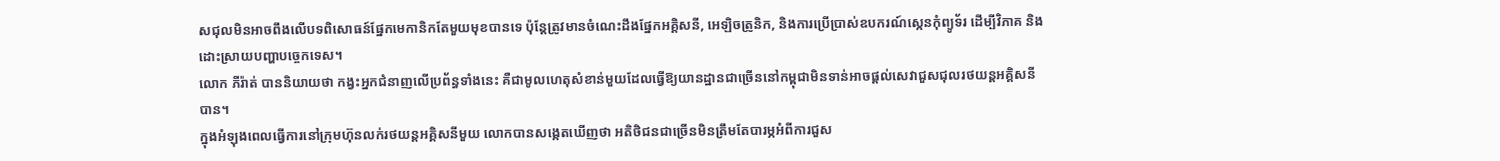សជុលមិនអាចពឹងលើបទពិសោធន៍ផ្នែកមេកានិកតែមួយមុខបានទេ ប៉ុន្តែត្រូវមានចំណេះដឹងផ្នែកអគ្គិសនី, អេឡិចត្រូនិក, និងការប្រើប្រាស់ឧបករណ៍ស្កេនកុំព្យូទ័រ ដើម្បីវិភាគ និងដោះស្រាយបញ្ហាបច្ចេកទេស។
លោក ភីរ៉ាត់ បាននិយាយថា កង្វះអ្នកជំនាញលើប្រព័ន្ធទាំងនេះ គឺជាមូលហេតុសំខាន់មួយដែលធ្វើឱ្យយានដ្ឋានជាច្រើននៅកម្ពុជាមិនទាន់អាចផ្តល់សេវាជួសជុលរថយន្តអគ្គិសនីបាន។
ក្នុងអំឡុងពេលធ្វើការនៅក្រុមហ៊ុនលក់រថយន្តអគ្គិសនីមួយ លោកបានសង្កេតឃើញថា អតិថិជនជាច្រើនមិនត្រឹមតែបារម្ភអំពីការជួស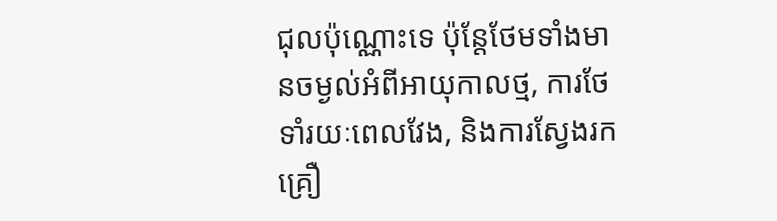ជុលប៉ុណ្ណោះទេ ប៉ុន្តែថែមទាំងមានចម្ងល់អំពីអាយុកាលថ្ម, ការថែទាំរយៈពេលវែង, និងការស្វែងរកគ្រឿ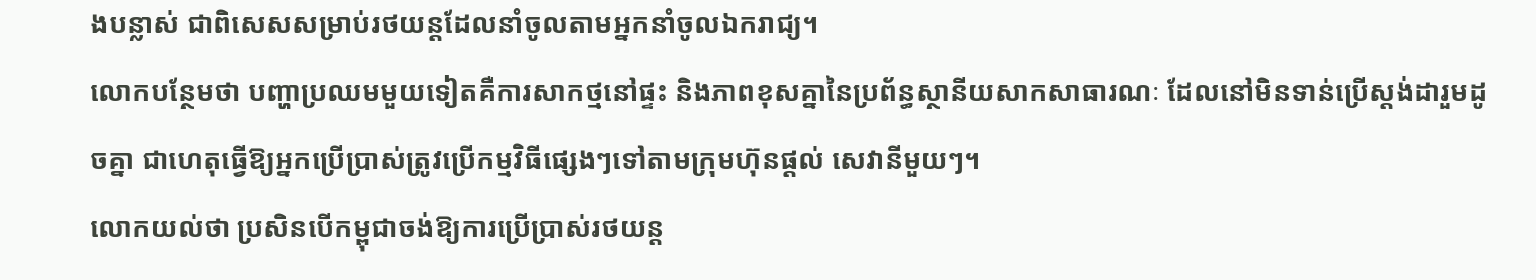ងបន្លាស់ ជាពិសេសសម្រាប់រថយន្តដែលនាំចូលតាមអ្នកនាំចូលឯករាជ្យ។
លោកបន្ថែមថា បញ្ហាប្រឈមមួយទៀតគឺការសាកថ្មនៅផ្ទះ និងភាពខុសគ្នានៃប្រព័ន្ធស្ថានីយសាកសាធារណៈ ដែលនៅមិនទាន់ប្រើស្តង់ដារួមដូចគ្នា ជាហេតុធ្វើឱ្យអ្នកប្រើប្រាស់ត្រូវប្រើកម្មវិធីផ្សេងៗទៅតាមក្រុមហ៊ុនផ្តល់ សេវានីមួយៗ។
លោកយល់ថា ប្រសិនបើកម្ពុជាចង់ឱ្យការប្រើប្រាស់រថយន្ត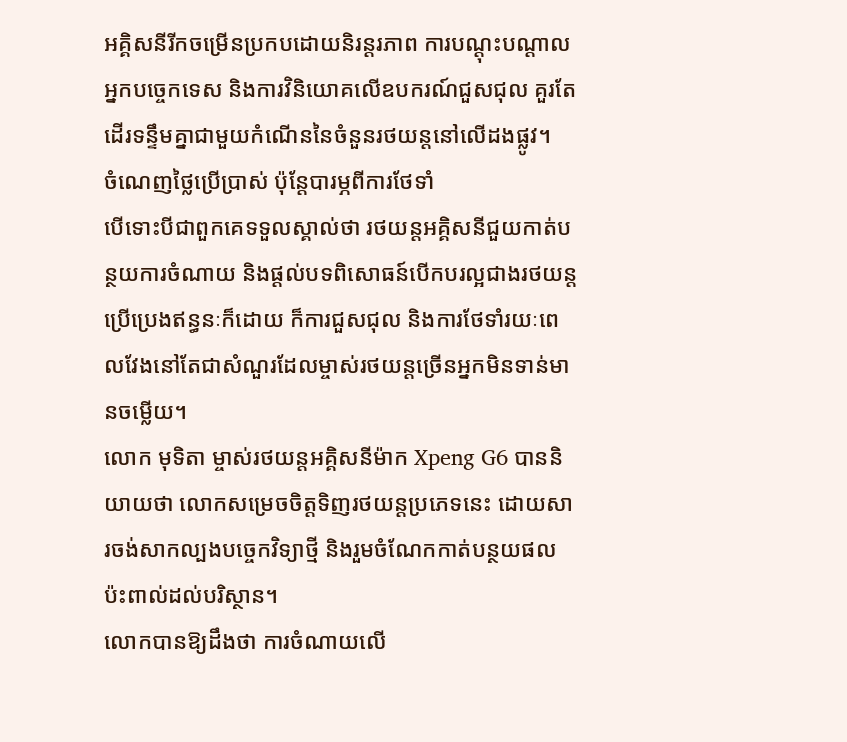អគ្គិសនីរីកចម្រើនប្រកបដោយនិរន្តរភាព ការបណ្តុះបណ្តាលអ្នកបច្ចេកទេស និងការវិនិយោគលើឧបករណ៍ជួសជុល គួរតែដើរទន្ទឹមគ្នាជាមួយកំណើននៃចំនួនរថយន្តនៅលើដងផ្លូវ។
ចំណេញថ្លៃប្រើប្រាស់ ប៉ុន្តែបារម្ភពីការថែទាំ
បើទោះបីជាពួកគេទទួលស្គាល់ថា រថយន្តអគ្គិសនីជួយកាត់បន្ថយការចំណាយ និងផ្តល់បទពិសោធន៍បើកបរល្អជាងរថយន្តប្រើប្រេងឥន្ធនៈក៏ដោយ ក៏ការជួសជុល និងការថែទាំរយៈពេលវែងនៅតែជាសំណួរដែលម្ចាស់រថយន្តច្រើនអ្នកមិនទាន់មានចម្លើយ។
លោក មុទិតា ម្ចាស់រថយន្តអគ្គិសនីម៉ាក Xpeng G6 បាននិយាយថា លោកសម្រេចចិត្តទិញរថយន្តប្រភេទនេះ ដោយសារចង់សាកល្បងបច្ចេកវិទ្យាថ្មី និងរួមចំណែកកាត់បន្ថយផលប៉ះពាល់ដល់បរិស្ថាន។
លោកបានឱ្យដឹងថា ការចំណាយលើ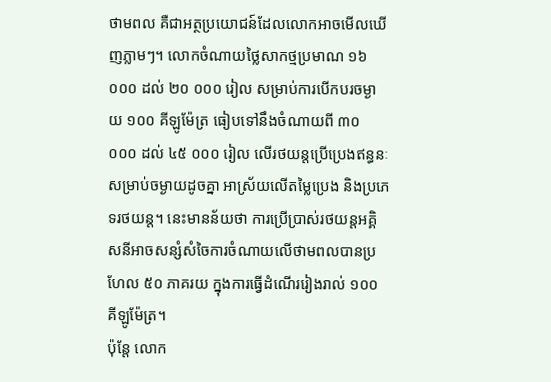ថាមពល គឺជាអត្ថប្រយោជន៍ដែលលោកអាចមើលឃើញភ្លាមៗ។ លោកចំណាយថ្លៃសាកថ្មប្រមាណ ១៦ ០០០ ដល់ ២០ ០០០ រៀល សម្រាប់ការបើកបរចម្ងាយ ១០០ គីឡូម៉ែត្រ ធៀបទៅនឹងចំណាយពី ៣០ ០០០ ដល់ ៤៥ ០០០ រៀល លើរថយន្តប្រើប្រេងឥន្ធនៈ សម្រាប់ចម្ងាយដូចគ្នា អាស្រ័យលើតម្លៃប្រេង និងប្រភេទរថយន្ត។ នេះមានន័យថា ការប្រើប្រាស់រថយន្តអគ្គិសនីអាចសន្សំសំចៃការចំណាយលើថាមពលបានប្រហែល ៥០ ភាគរយ ក្នុងការធ្វើដំណើររៀងរាល់ ១០០ គីឡូម៉ែត្រ។
ប៉ុន្តែ លោក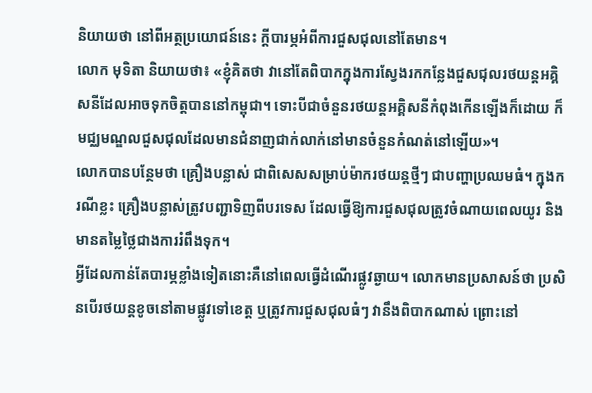និយាយថា នៅពីអត្ថប្រយោជន៍នេះ ក្តីបារម្ភអំពីការជួសជុលនៅតែមាន។
លោក មុទិតា និយាយថា៖ «ខ្ញុំគិតថា វានៅតែពិបាកក្នុងការស្វែងរកកន្លែងជួសជុលរថយន្តអគ្គិសនីដែលអាចទុកចិត្តបាននៅកម្ពុជា។ ទោះបីជាចំនួនរថយន្តអគ្គិសនីកំពុងកើនឡើងក៏ដោយ ក៏មជ្ឈមណ្ឌលជួសជុលដែលមានជំនាញជាក់លាក់នៅមានចំនួនកំណត់នៅឡើយ»។
លោកបានបន្ថែមថា គ្រឿងបន្លាស់ ជាពិសេសសម្រាប់ម៉ាករថយន្តថ្មីៗ ជាបញ្ហាប្រឈមធំ។ ក្នុងករណីខ្លះ គ្រឿងបន្លាស់ត្រូវបញ្ជាទិញពីបរទេស ដែលធ្វើឱ្យការជួសជុលត្រូវចំណាយពេលយូរ និងមានតម្លៃថ្លៃជាងការរំពឹងទុក។
អ្វីដែលកាន់តែបារម្ភខ្លាំងទៀតនោះគឺនៅពេលធ្វើដំណើរផ្លូវឆ្ងាយ។ លោកមានប្រសាសន៍ថា ប្រសិនបើរថយន្តខូចនៅតាមផ្លូវទៅខេត្ត ឬត្រូវការជួសជុលធំៗ វានឹងពិបាកណាស់ ព្រោះនៅ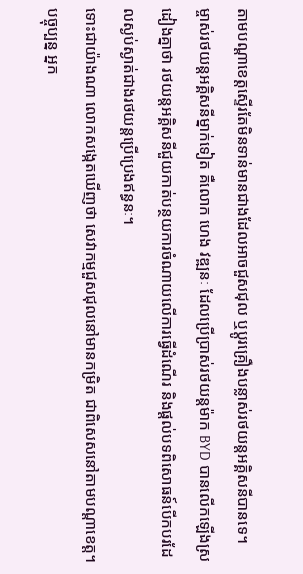តាមបណ្តាខេត្តស្ទើរតែមិនទាន់មានជាងដែលអាចជួសជុល ឬប្តូរគ្រឿងបន្លាស់រថយន្តអគ្គិសនីបានទេ។
ម្ចាស់រថយន្តអគ្គិសនីម្នាក់ទៀត គឺលោក ហេង វឌ្ឍនៈ ដែលប្រើប្រាស់រថយន្តម៉ាក BYD បានលើកឡើងស្រដៀងគ្នាថា រថយន្តអគ្គិសនីជួយកាត់បន្ថយការចំណាយលើការធ្វើដំណើរ និងផ្តល់បទពិសោធន៍បើកបរដែលស្ងប់ស្ងាត់ជាងរថយន្តប្រើប្រេងឥន្ធនៈ។
ទោះជាយ៉ាងណា លោកសង្កេតឃើញថា សេវាកម្មជួសជុលនៅមានកម្រិត ជាពិសេសនៅតាមបណ្តាខេត្ត។ បច្ចុប្បន្ន អ្នក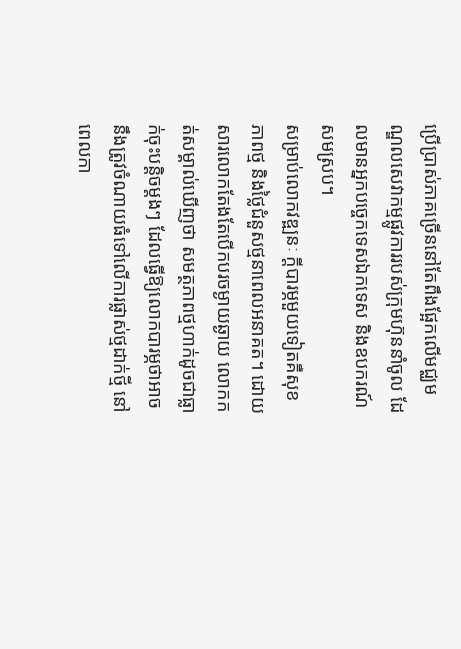ប្រើប្រាស់ភាគច្រើននៅតែពឹងផ្អែកលើមជ្ឈមណ្ឌលសេវាកម្មផ្លូវការរបស់ក្រុមហ៊ុននាំចូល ដែលមានអ្នកបច្ចេកទេសឯកទេស និងឧបករណ៍សមស្រប។
សម្រាប់លោកវឌ្ឍនៈ ក្តីបារម្ភមួយទៀតគឺសុខភាពថ្ម និងថ្លៃជំនួសថ្មនាពេលអនាគត។ ដោយសារលោកតែងតែបើកបរចម្ងាយឆ្ងាយ លោកកត់សម្គាល់ឃើញថា សមត្ថភាពថ្មហាក់ដូចជាធ្លាក់ចុះបន្តិចម្តងៗ ដែលធ្វើឱ្យលោកបារម្ភថាអាចនឹងត្រូវចំណាយធំទៅលើការផ្លាស់ថ្មដាក់ថ្មី នៅពេលកា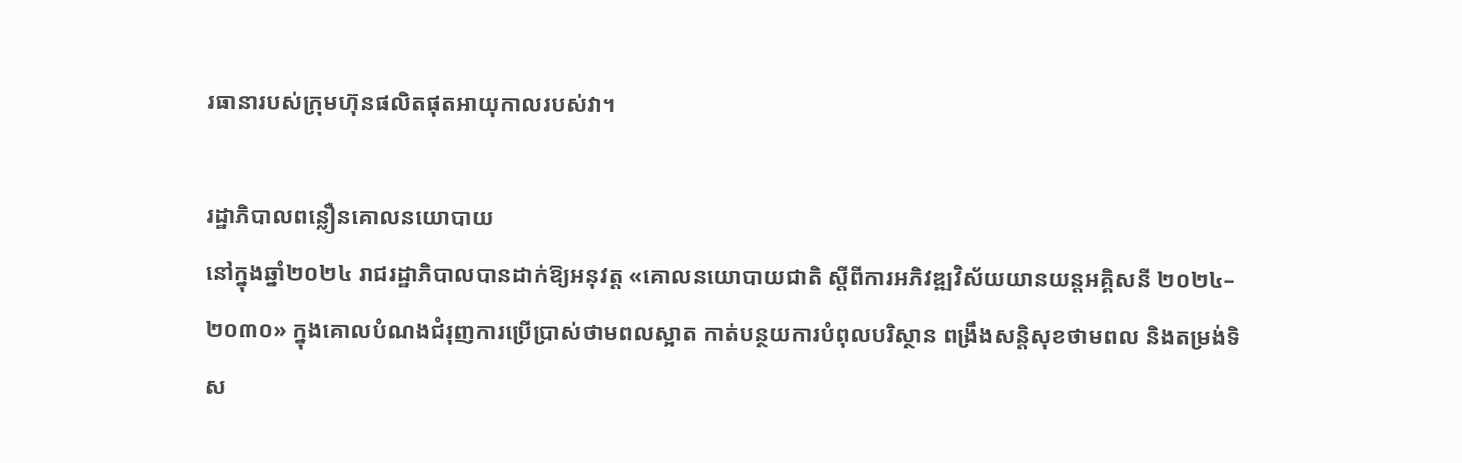រធានារបស់ក្រុមហ៊ុនផលិតផុតអាយុកាលរបស់វា។

រដ្ឋាភិបាលពន្លឿនគោលនយោបាយ
នៅក្នុងឆ្នាំ២០២៤ រាជរដ្ឋាភិបាលបានដាក់ឱ្យអនុវត្ត «គោលនយោបាយជាតិ ស្តីពីការអភិវឌ្ឍវិស័យយានយន្តអគ្គិសនី ២០២៤–២០៣០» ក្នុងគោលបំណងជំរុញការប្រើប្រាស់ថាមពលស្អាត កាត់បន្ថយការបំពុលបរិស្ថាន ពង្រឹងសន្តិសុខថាមពល និងតម្រង់ទិស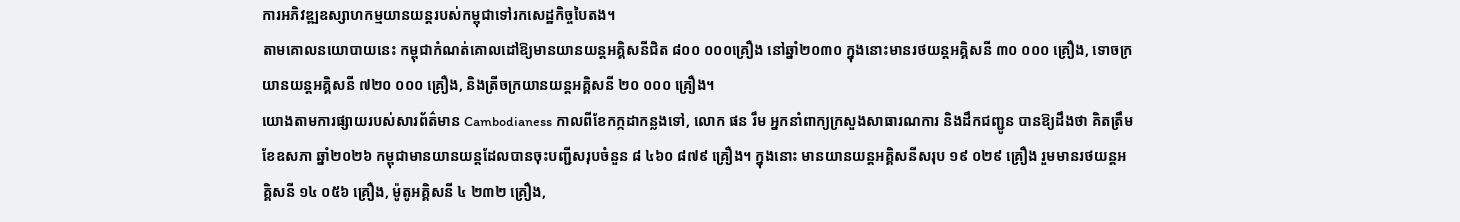ការអភិវឌ្ឍឧស្សាហកម្មយានយន្តរបស់កម្ពុជាទៅរកសេដ្ឋកិច្ចបៃតង។
តាមគោលនយោបាយនេះ កម្ពុជាកំណត់គោលដៅឱ្យមានយានយន្តអគ្គិសនីជិត ៨០០ ០០០គ្រឿង នៅឆ្នាំ២០៣០ ក្នុងនោះមានរថយន្តអគ្គិសនី ៣០ ០០០ គ្រឿង, ទោចក្រយានយន្តអគ្គិសនី ៧២០ ០០០ គ្រឿង, និងត្រីចក្រយានយន្តអគ្គិសនី ២០ ០០០ គ្រឿង។
យោងតាមការផ្សាយរបស់សារព័ត៌មាន Cambodianess កាលពីខែកក្កដាកន្លងទៅ, លោក ផន រឹម អ្នកនាំពាក្យក្រសួងសាធារណការ និងដឹកជញ្ជូន បានឱ្យដឹងថា គិតត្រឹមខែឧសភា ឆ្នាំ២០២៦ កម្ពុជាមានយានយន្តដែលបានចុះបញ្ជីសរុបចំនួន ៨ ៤៦០ ៨៧៩ គ្រឿង។ ក្នុងនោះ មានយានយន្តអគ្គិសនីសរុប ១៩ ០២៩ គ្រឿង រួមមានរថយន្តអគ្គិសនី ១៤ ០៥៦ គ្រឿង, ម៉ូតូអគ្គិសនី ៤ ២៣២ គ្រឿង,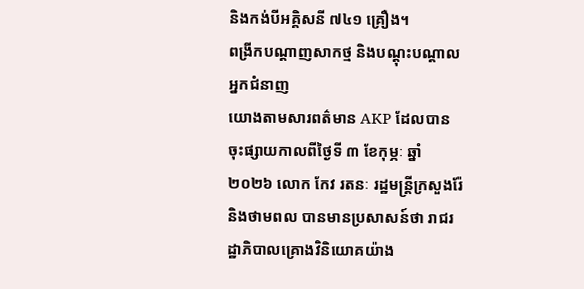និងកង់បីអគ្គិសនី ៧៤១ គ្រឿង។
ពង្រីកបណ្តាញសាកថ្ម និងបណ្តុះបណ្តាលអ្នកជំនាញ
យោងតាមសារពត៌មាន AKP ដែលបានចុះផ្សាយកាលពីថ្ងៃទី ៣ ខែកុម្ភៈ ឆ្នាំ ២០២៦ លោក កែវ រតនៈ រដ្ឋមន្ត្រីក្រសួងរ៉ែ និងថាមពល បានមានប្រសាសន៍ថា រាជរដ្ឋាភិបាលគ្រោងវិនិយោគយ៉ាង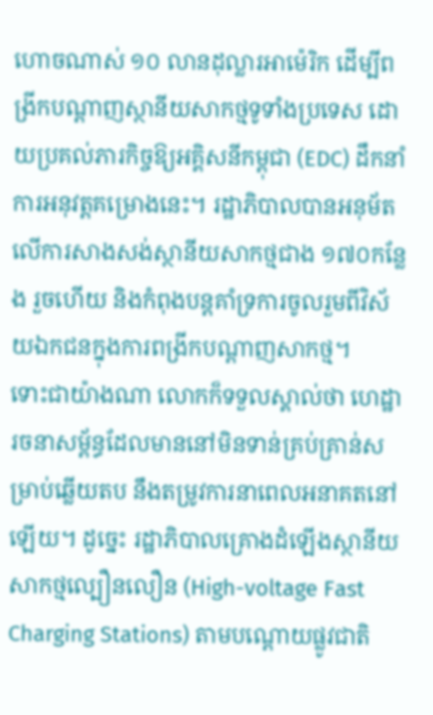ហោចណាស់ ១០ លានដុល្លារអាម៉េរិក ដើម្បីពង្រីកបណ្តាញស្ថានីយសាកថ្មទូទាំងប្រទេស ដោយប្រគល់ភារកិច្ចឱ្យអគ្គិសនីកម្ពុជា (EDC) ដឹកនាំការអនុវត្តគម្រោងនេះ។ រដ្ឋាភិបាលបានអនុម័តលើការសាងសង់ស្ថានីយសាកថ្មជាង ១៧០កន្លែង រួចហើយ និងកំពុងបន្តគាំទ្រការចូលរួមពីវិស័យឯកជនក្នុងការពង្រីកបណ្តាញសាកថ្ម។
ទោះជាយ៉ាងណា លោកក៏ទទួលស្គាល់ថា ហេដ្ឋារចនាសម្ព័ន្ធដែលមាននៅមិនទាន់គ្រប់គ្រាន់សម្រាប់ឆ្លើយតប នឹងតម្រូវការនាពេលអនាគតនៅឡើយ។ ដូច្នេះ រដ្ឋាភិបាលគ្រោងដំឡើងស្ថានីយសាកថ្មល្បឿនលឿន (High-voltage Fast Charging Stations) តាមបណ្តោយផ្លូវជាតិ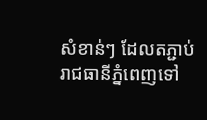សំខាន់ៗ ដែលតភ្ជាប់រាជធានីភ្នំពេញទៅ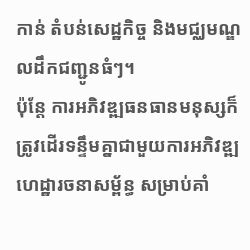កាន់ តំបន់សេដ្ឋកិច្ច និងមជ្ឈមណ្ឌលដឹកជញ្ជូនធំៗ។
ប៉ុន្តែ ការអភិវឌ្ឍធនធានមនុស្សក៏ត្រូវដើរទន្ទឹមគ្នាជាមួយការអភិវឌ្ឍហេដ្ឋារចនាសម្ព័ន្ធ សម្រាប់គាំ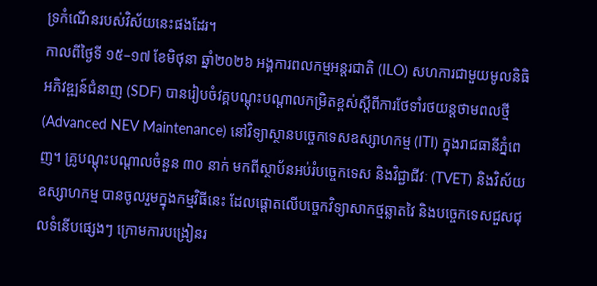ទ្រកំណើនរបស់វិស័យនេះផងដែរ។
កាលពីថ្ងៃទី ១៥–១៧ ខែមិថុនា ឆ្នាំ២០២៦ អង្គការពលកម្មអន្តរជាតិ (ILO) សហការជាមួយមូលនិធិអភិវឌ្ឍន៍ជំនាញ (SDF) បានរៀបចំវគ្គបណ្តុះបណ្តាលកម្រិតខ្ពស់ស្តីពីការថែទាំរថយន្តថាមពលថ្មី (Advanced NEV Maintenance) នៅវិទ្យាស្ថានបច្ចេកទេសឧស្សាហកម្ម (ITI) ក្នុងរាជធានីភ្នំពេញ។ គ្រូបណ្តុះបណ្តាលចំនួន ៣០ នាក់ មកពីស្ថាប័នអប់រំបច្ចេកទេស និងវិជ្ជាជីវៈ (TVET) និងវិស័យឧស្សាហកម្ម បានចូលរួមក្នុងកម្មវិធីនេះ ដែលផ្តោតលើបច្ចេកវិទ្យាសាកថ្មឆ្លាតវៃ និងបច្ចេកទេសជួសជុលទំនើបផ្សេងៗ ក្រោមការបង្រៀនរ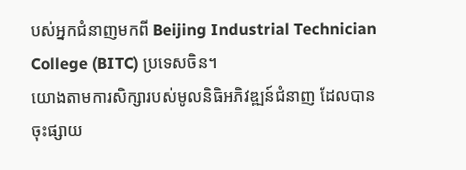បស់អ្នកជំនាញមកពី Beijing Industrial Technician College (BITC) ប្រទេសចិន។
យោងតាមការសិក្សារបស់មូលនិធិអភិវឌ្ឍន៍ជំនាញ ដែលបានចុះផ្សាយ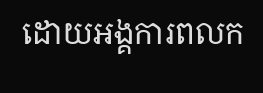ដោយអង្គការពលក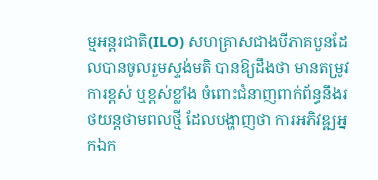ម្មអន្តរជាតិ(ILO) សហគ្រាសជាងបីភាគបួនដែលបានចូលរួមស្ទង់មតិ បានឱ្យដឹងថា មានតម្រូវការខ្ពស់ ឬខ្ពស់ខ្លាំង ចំពោះជំនាញពាក់ព័ន្ធនឹងរថយន្តថាមពលថ្មី ដែលបង្ហាញថា ការអភិវឌ្ឍអ្នកឯក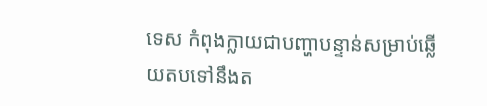ទេស កំពុងក្លាយជាបញ្ហាបន្ទាន់សម្រាប់ឆ្លើយតបទៅនឹងត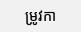ម្រូវកា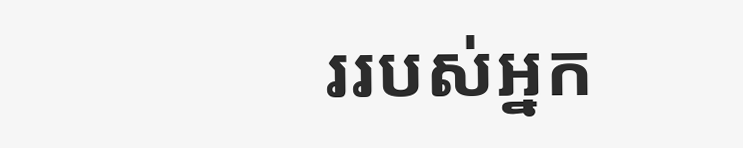ររបស់អ្នក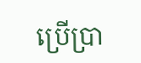ប្រើប្រា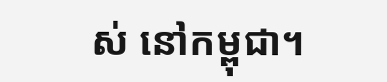ស់ នៅកម្ពុជា។